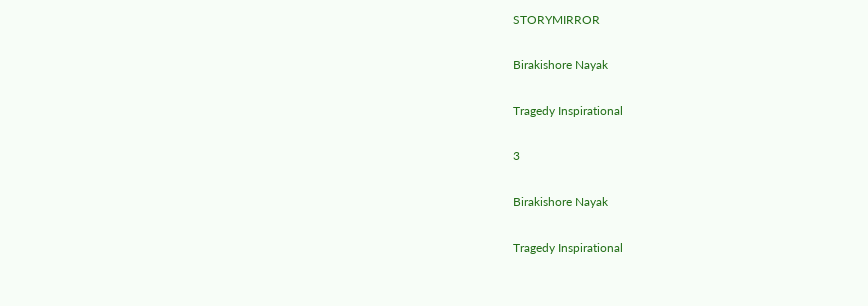STORYMIRROR

Birakishore Nayak

Tragedy Inspirational

3

Birakishore Nayak

Tragedy Inspirational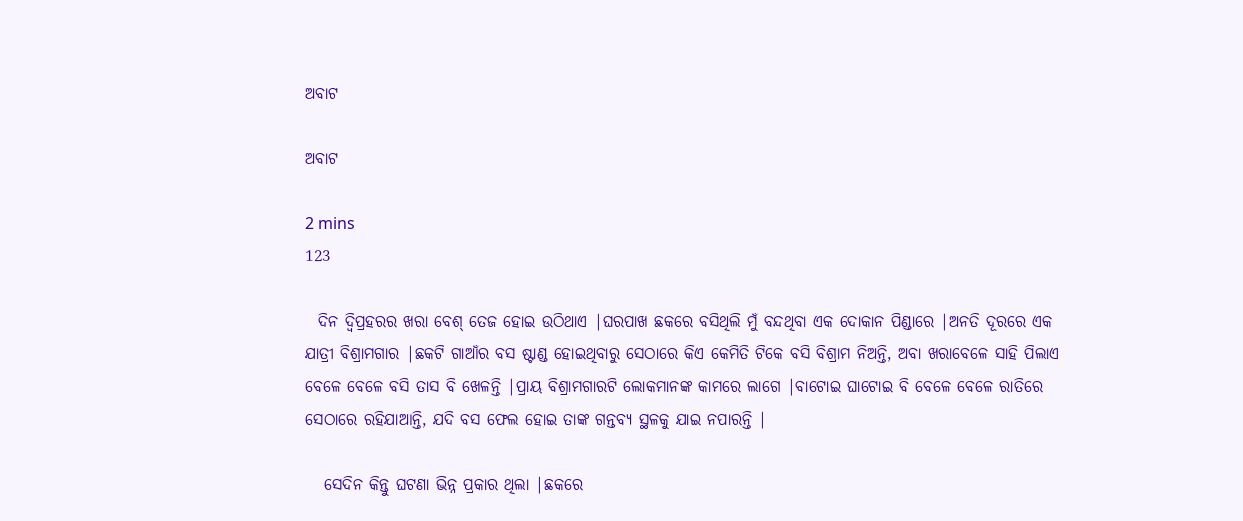ଅବାଟ

ଅବାଟ

2 mins
123

  ଦିନ ଦ୍ୱିପ୍ରହରର ଖରା ବେଶ୍ ତେଜ ହୋଇ ଉଠିଥାଏ |ଘରପାଖ ଛକରେ ବସିଥିଲି ମୁଁ ବନ୍ଦଥିବା ଏକ ଦୋକାନ ପିଣ୍ଡାରେ |ଅନତି ଦୂରରେ ଏକ ଯାତ୍ରୀ ବିଶ୍ରାମଗାର |ଛକଟି ଗାଆଁର ବସ ଷ୍ଟାଣ୍ଡ ହୋଇଥିବାରୁ ସେଠାରେ କିଏ କେମିତି ଟିକେ ବସି ବିଶ୍ରାମ ନିଅନ୍ତି, ଅବା ଖରାବେଳେ ସାହି ପିଲାଏ ବେଳେ ବେଳେ ବସି ତାସ ବି ଖେଳନ୍ତି |ପ୍ରାୟ ବିଶ୍ରାମଗାରଟି ଲୋକମାନଙ୍କ କାମରେ ଲାଗେ |ବାଟୋଇ ଘାଟୋଇ ବି ବେଳେ ବେଳେ ରାତିରେ ସେଠାରେ ରହିଯାଆନ୍ତି, ଯଦି ବସ ଫେଲ ହୋଇ ତାଙ୍କ ଗନ୍ତବ୍ୟ ସ୍ଥଳକୁ ଯାଇ ନପାରନ୍ତି |

   ସେଦିନ କିନ୍ତୁ ଘଟଣା ଭିନ୍ନ ପ୍ରକାର ଥିଲା |ଛକରେ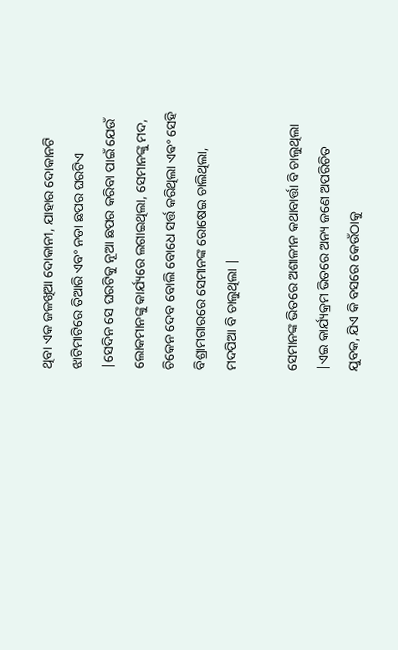ଥିବା ଏକ ଜଳଖିଆ ଦୋକାନୀ, ଯାହାର ଦୋକାନଟି ଝାଟିମାଟିରେ ତିଆରି ଏବଂ ନଡା ଛପର ଘରଟିଏ |ସେଦିନ ସେ ଘରଟିକୁ ନୂଆ ଛପର କରିବା ପାଇଁ ଯେଉଁ ଲୋକମାନଙ୍କୁ କାର୍ଯ୍ୟରେ ଲଗାଇଥିଲା, ସେମାନଙ୍କୁ ମଦ, ଚିକେନ ଦେବ ବୋଲି ବୋଧେ ସର୍ତ୍ତ କରିଥିଲା ଏଵଂ ସେହି ବିଶ୍ରାମଗାରରେ ସେମାନଙ୍କ ରୋଷେଇ ଚାଲିଥିଲା, ମଦପିଆ ବି ଚାଲୁଥିଲା |

ସେମାନଙ୍କ ଭିତରେ ଅଶାଳୀନ କଥାବାର୍ତ୍ତା ବି ଚାଲୁଥିଲା |ଏଇ କାର୍ଯ୍ୟକ୍ରମ ଭିତରେ ଅନ୍ୟ ଜଣେ ଅପରିଚିତ ଯୁବକ, ଯିଏ କି ବସରେ କେଉଁଠାକୁ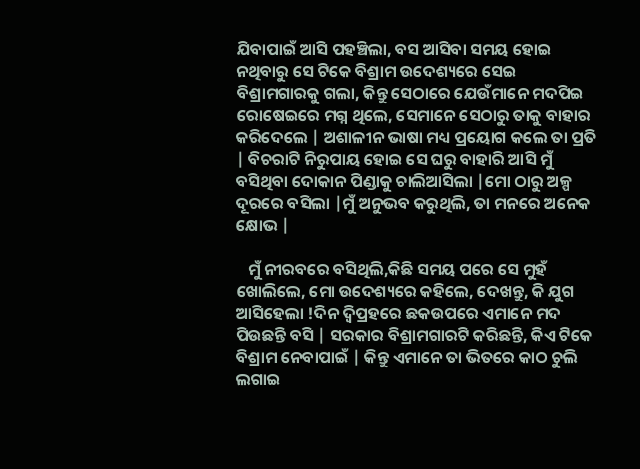ଯିବାପାଇଁ ଆସି ପହଞ୍ଚିଲା, ବସ ଆସିବା ସମୟ ହୋଇ ନଥିବାରୁ ସେ ଟିକେ ବିଶ୍ରାମ ଉଦେଶ୍ୟରେ ସେଇ ବିଶ୍ରାମଗାରକୁ ଗଲା, କିନ୍ତୁ ସେଠାରେ ଯେଉଁମାନେ ମଦପିଇ ରୋଷେଇରେ ମଗ୍ନ ଥିଲେ, ସେମାନେ ସେଠାରୁ ତାକୁ ବାହାର କରିଦେଲେ | ଅଶାଳୀନ ଭାଷା ମଧ୍ୟ ପ୍ରୟୋଗ କଲେ ତା ପ୍ରତି | ବିଚରାଟି ନିରୁପାୟ ହୋଇ ସେ ଘରୁ ବାହାରି ଆସି ମୁଁ ବସିଥିବା ଦୋକାନ ପିଣ୍ଡାକୁ ଚାଲିଆସିଲା |ମୋ ଠାରୁ ଅଳ୍ପ ଦୂରରେ ବସିଲା |ମୁଁ ଅନୁଭବ କରୁଥିଲି, ତା ମନରେ ଅନେକ କ୍ଷୋଭ |

   ମୁଁ ନୀରବରେ ବସିଥିଲି,କିଛି ସମୟ ପରେ ସେ ମୁହଁ ଖୋଲିଲେ, ମୋ ଉଦେଶ୍ୟରେ କହିଲେ, ଦେଖନ୍ତୁ, କି ଯୁଗ ଆସିହେଲା !ଦିନ ଦ୍ବିପ୍ରହରେ ଛକଉପରେ ଏମାନେ ମଦ ପିଉଛନ୍ତି ବସି | ସରକାର ବିଶ୍ରାମଗାରଟି କରିଛନ୍ତି, କିଏ ଟିକେ ବିଶ୍ରାମ ନେବାପାଇଁ | କିନ୍ତୁ ଏମାନେ ତା ଭିତରେ କାଠ ଚୁଲି ଲଗାଇ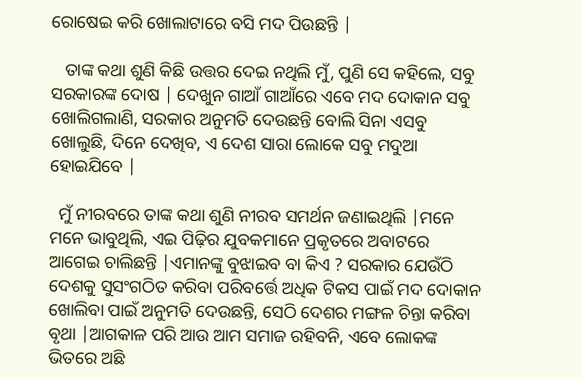ରୋଷେଇ କରି ଖୋଲାଟାରେ ବସି ମଦ ପିଉଛନ୍ତି |

   ତାଙ୍କ କଥା ଶୁଣି କିଛି ଉତ୍ତର ଦେଇ ନଥିଲି ମୁଁ, ପୁଣି ସେ କହିଲେ, ସବୁ ସରକାରଙ୍କ ଦୋଷ | ଦେଖୁନ ଗାଆଁ ଗାଆଁରେ ଏବେ ମଦ ଦୋକାନ ସବୁ ଖୋଲିଗଲାଣି, ସରକାର ଅନୁମତି ଦେଉଛନ୍ତି ବୋଲି ସିନା ଏସବୁ ଖୋଲୁଛି, ଦିନେ ଦେଖିବ, ଏ ଦେଶ ସାରା ଲୋକେ ସବୁ ମଦୁଆ ହୋଇଯିବେ |

  ମୁଁ ନୀରବରେ ତାଙ୍କ କଥା ଶୁଣି ନୀରବ ସମର୍ଥନ ଜଣାଇଥିଲି |ମନେ ମନେ ଭାବୁଥିଲି, ଏଇ ପିଢ଼ିର ଯୁବକମାନେ ପ୍ରକୃତରେ ଅବାଟରେ ଆଗେଇ ଚାଲିଛନ୍ତି |ଏମାନଙ୍କୁ ବୁଝାଇବ ବା କିଏ ? ସରକାର ଯେଉଁଠି ଦେଶକୁ ସୁସଂଗଠିତ କରିବା ପରିବର୍ତ୍ତେ ଅଧିକ ଟିକସ ପାଇଁ ମଦ ଦୋକାନ ଖୋଲିବା ପାଇଁ ଅନୁମତି ଦେଉଛନ୍ତି, ସେଠି ଦେଶର ମଙ୍ଗଳ ଚିନ୍ତା କରିବା ବୃଥା |ଆଗକାଳ ପରି ଆଉ ଆମ ସମାଜ ରହିବନି, ଏବେ ଲୋକଙ୍କ ଭିତରେ ଅଛି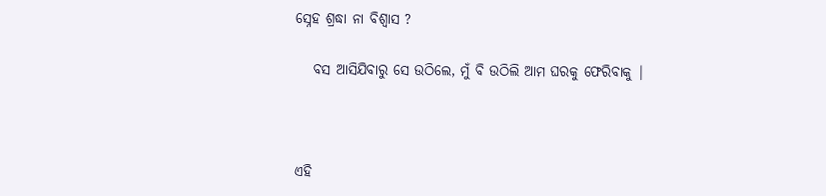ସ୍ନେହ ଶ୍ରଦ୍ଧା ନା ବିଶ୍ୱାସ ?

   ବସ ଆସିଯିବାରୁ ସେ ଉଠିଲେ, ମୁଁ ବି ଉଠିଲି ଆମ ଘରକୁ ଫେରିବାକୁ |



ଏହି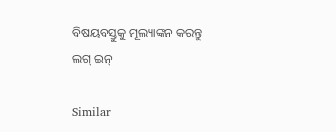ବିଷୟବସ୍ତୁକୁ ମୂଲ୍ୟାଙ୍କନ କରନ୍ତୁ
ଲଗ୍ ଇନ୍

Similar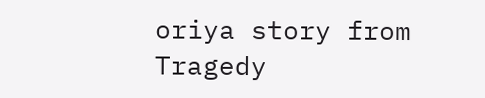oriya story from Tragedy